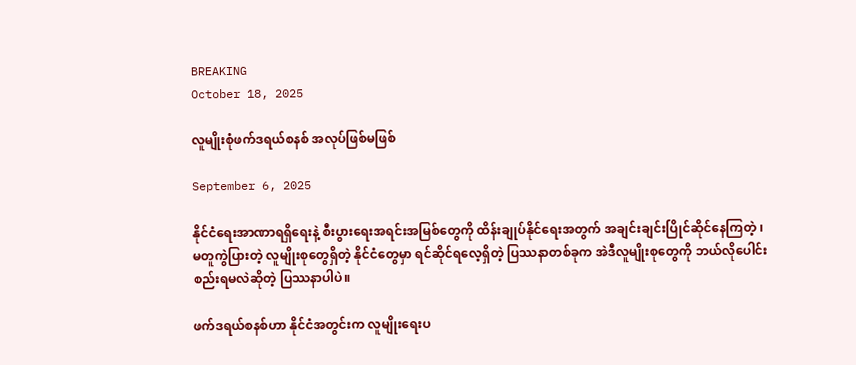BREAKING
October 18, 2025

လူမျိုးစုံဖက်ဒရယ်စနစ် အလုပ်ဖြစ်မဖြစ်

September 6, 2025

နိုင်ငံရေးအာဏာရရှိရေးနဲ့ စီးပွားရေးအရင်းအမြစ်တွေကို ထိန်းချုပ်နိုင်ရေးအတွက် အချင်းချင်းပြိုင်ဆိုင်နေကြတဲ့ ၊ မတူကွဲပြားတဲ့ လူမျိုးစုတွေရှိတဲ့ နိုင်ငံတွေမှာ ရင်ဆိုင်ရလေ့ရှိတဲ့ ပြဿနာတစ်ခုက အဲဒီလူမျိုးစုတွေကို ဘယ်လိုပေါင်းစည်းရမလဲဆိုတဲ့ ပြဿနာပါပဲ။

ဖက်ဒရယ်စနစ်ဟာ နိုင်ငံအတွင်းက လူမျိုးရေးပ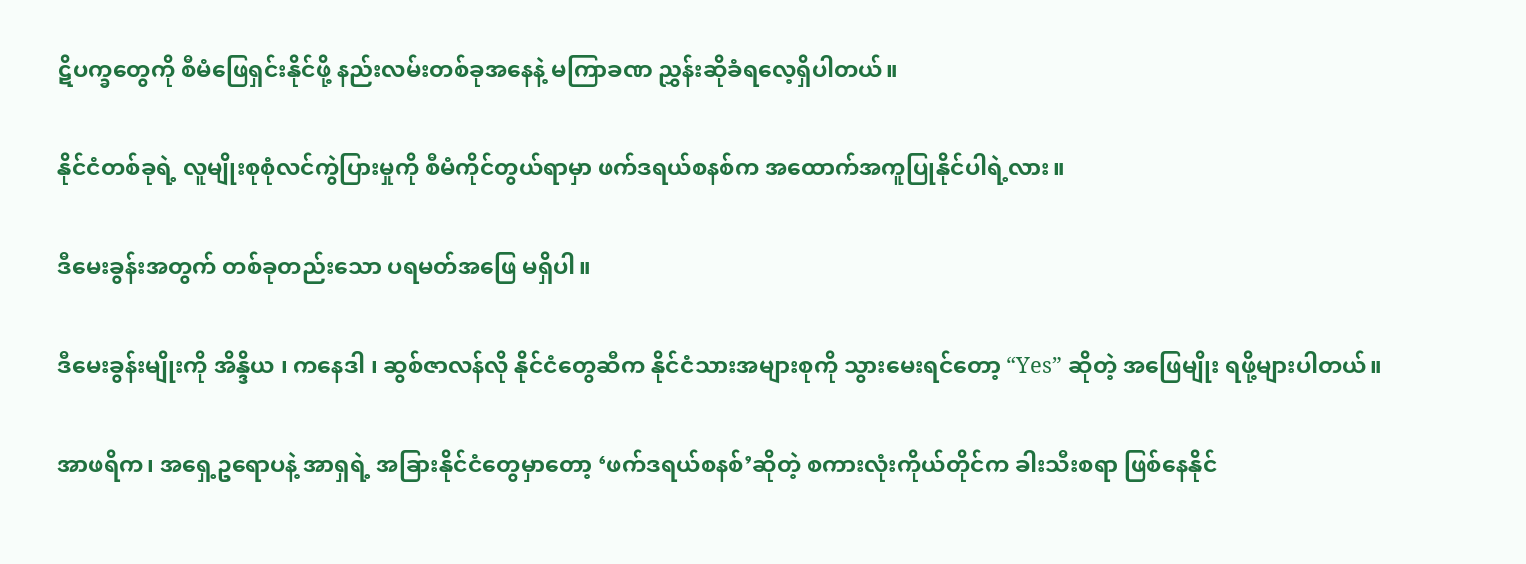ဋိပက္ခတွေကို စီမံဖြေရှင်းနိုင်ဖို့ နည်းလမ်းတစ်ခုအနေနဲ့ မကြာခဏ ညွှန်းဆိုခံရလေ့ရှိပါတယ်။

နိုင်ငံတစ်ခုရဲ့ လူမျိုးစုစုံလင်ကွဲပြားမှုကို စီမံကိုင်တွယ်ရာမှာ ဖက်ဒရယ်စနစ်က အထောက်အကူပြုနိုင်ပါရဲ့လား။

ဒီမေးခွန်းအတွက် တစ်ခုတည်းသော ပရမတ်အဖြေ မရှိပါ။

ဒီမေးခွန်းမျိုးကို အိန္ဒိယ ၊ ကနေဒါ ၊ ဆွစ်ဇာလန်လို နိုင်ငံတွေဆီက နိုင်ငံသားအများစုကို သွားမေးရင်တော့ “Yes” ဆိုတဲ့ အဖြေမျိုး ရဖို့များပါတယ်။

အာဖရိက၊ အရှေ့ဥရောပနဲ့ အာရှရဲ့ အခြားနိုင်ငံတွေမှာတော့ ‘ဖက်ဒရယ်စနစ်’ဆိုတဲ့ စကားလုံးကိုယ်တိုင်က ခါးသီးစရာ ဖြစ်နေနိုင်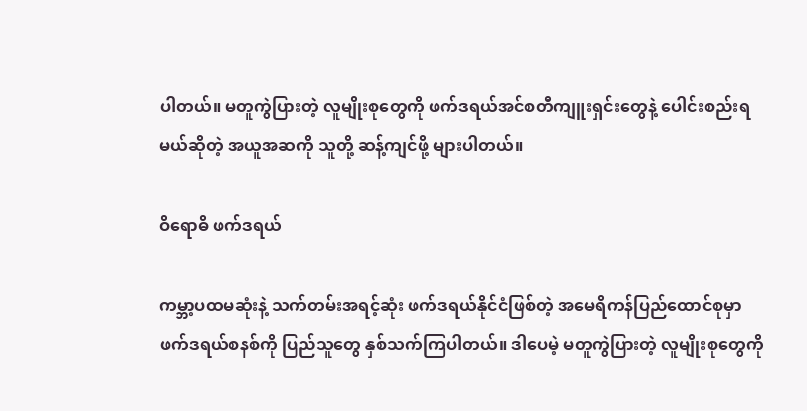ပါတယ်။ မတူကွဲပြားတဲ့ လူမျိုးစုတွေကို ဖက်ဒရယ်အင်စတီကျူးရှင်းတွေနဲ့ ပေါင်းစည်းရမယ်ဆိုတဲ့ အယူအဆကို သူတို့ ဆန့်ကျင်ဖို့ များပါတယ်။

ဝိရောဓိ ဖက်ဒရယ်

ကမ္ဘာ့ပထမဆုံးနဲ့ သက်တမ်းအရင့်ဆုံး ဖက်ဒရယ်နိုင်ငံဖြစ်တဲ့ အမေရိကန်ပြည်ထောင်စုမှာ ဖက်ဒရယ်စနစ်ကို ပြည်သူတွေ နှစ်သက်ကြပါတယ်။ ဒါပေမဲ့ မတူကွဲပြားတဲ့ လူမျိုးစုတွေကို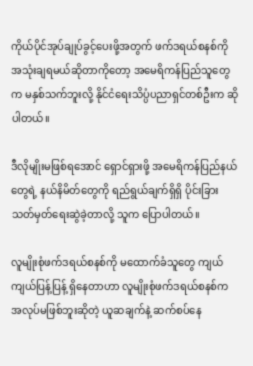ကိုယ်ပိုင်အုပ်ချုပ်ခွင့်ပေးဖို့အတွက် ဖက်ဒရယ်စနစ်ကို အသုံးချရမယ်ဆိုတာကိုတော့ အမေရိကန်ပြည်သူတွေက မနှစ်သက်ဘူးလို့ နိုင်ငံရေးသိပ္ပံပညာရှင်တစ်ဦးက ဆိုပါတယ်။

ဒီလိုမျိုးမဖြစ်ရအောင် ရှောင်ရှားဖို့ အမေရိကန်ပြည်နယ်တွေရဲ့ နယ်နိမိတ်တွေကို ရည်ရွယ်ချက်ရှိရှိ ပိုင်းခြားသတ်မှတ်ရေးဆွဲခဲ့တာလို့ သူက ပြောပါတယ်။

လူမျိုးစုံဖက်ဒရယ်စနစ်ကို မထောက်ခံသူတွေ ကျယ်ကျယ်ပြန့်ပြန့် ရှိနေတာဟာ လူမျိုးစုံဖက်ဒရယ်စနစ်က အလုပ်မဖြစ်ဘူးဆိုတဲ့ ယူဆချက်နဲ့ ဆက်စပ်နေ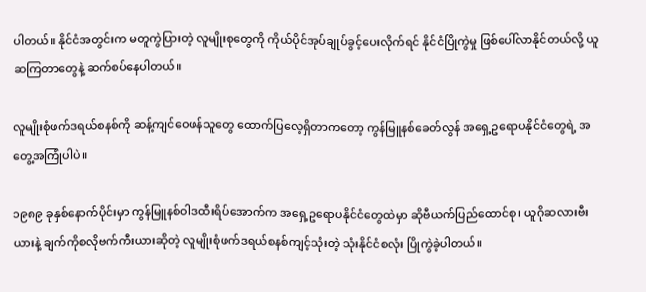ပါတယ်။ နိုင်ငံအတွင်းက မတူကွဲပြားတဲ့ လူမျိုးစုတွေကို ကိုယ်ပိုင်အုပ်ချုပ်ခွင့်ပေးလိုက်ရင် နိုင်ငံပြိုကွဲမှု ဖြစ်ပေါ်လာနိုင်တယ်လို့ ယူဆကြတာတွေနဲ့ ဆက်စပ်နေပါတယ်။

လူမျိုးစုံဖက်ဒရယ်စနစ်ကို ဆန့်ကျင်ဝေဖန်သူတွေ ထောက်ပြလေ့ရှိတာကတော့ ကွန်မြူနစ်ခေတ်လွန် အရှေ့ဥရောပနိုင်ငံတွေရဲ့ အတွေ့အကြုံပါပဲ။

၁၉၈၉ ခုနှစ်နောက်ပိုင်းမှာ ကွန်မြူနစ်ဝါဒထီးရိပ်အောက်က အရှေ့ဥရောပနိုင်ငံတွေထဲမှာ ဆိုဗီယက်ပြည်ထောင်စု၊ ယူဂိုဆလားဗီးယားနဲ့ ချက်ကိုစလိုဗက်ကီးယားဆိုတဲ့ လူမျိုးစုံဖက်ဒရယ်စနစ်ကျင့်သုံးတဲ့ သုံးနိုင်ငံစလုံး ပြိုကွဲခဲ့ပါတယ်။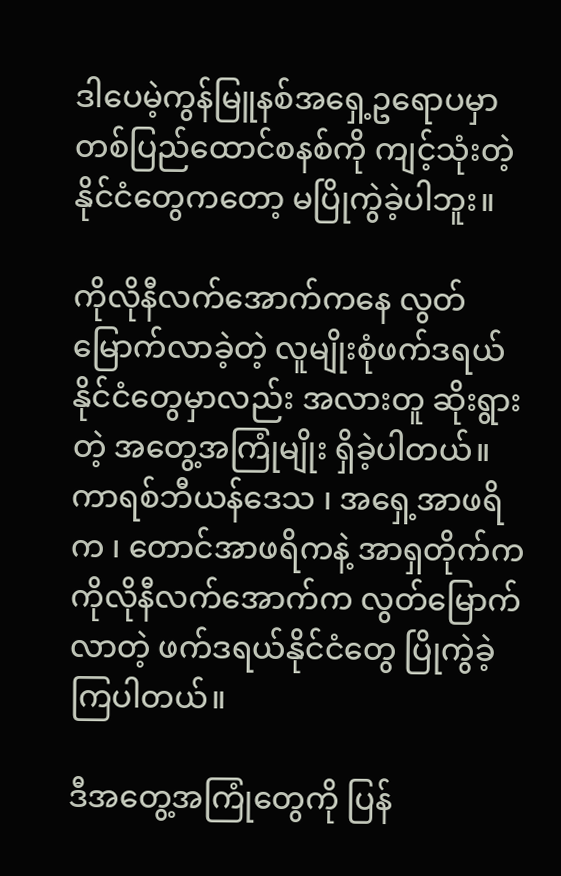ဒါပေမဲ့ကွန်မြူနစ်အရှေ့ဥရောပမှာ တစ်ပြည်ထောင်စနစ်ကို ကျင့်သုံးတဲ့ နိုင်ငံတွေကတော့ မပြိုကွဲခဲ့ပါဘူး။

ကိုလိုနီလက်အောက်ကနေ လွတ်မြောက်လာခဲ့တဲ့ လူမျိုးစုံဖက်ဒရယ်နိုင်ငံတွေမှာလည်း အလားတူ ဆိုးရွားတဲ့ အတွေ့အကြုံမျိုး ရှိခဲ့ပါတယ်။ကာရစ်ဘီယန်ဒေသ ၊ အရှေ့အာဖရိက ၊ တောင်အာဖရိကနဲ့ အာရှတိုက်က ကိုလိုနီလက်အောက်က လွတ်မြောက်လာတဲ့ ဖက်ဒရယ်နိုင်ငံတွေ ပြိုကွဲခဲ့ကြပါတယ်။

ဒီအတွေ့အကြုံတွေကို ပြန်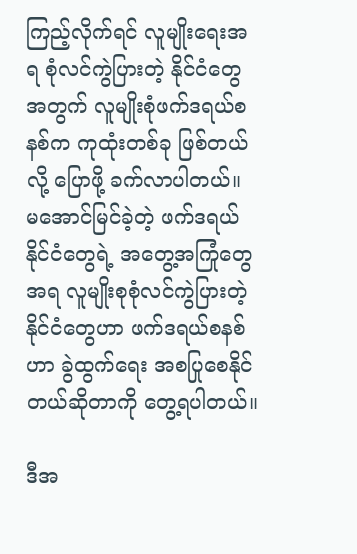ကြည့်လိုက်ရင် လူမျိုးရေးအရ စုံလင်ကွဲပြားတဲ့ နိုင်ငံတွေအတွက် လူမျိုးစုံဖက်ဒရယ်စနစ်က ကုထုံးတစ်ခု ဖြစ်တယ်လို့ ပြောဖို့ ခက်လာပါတယ်။ မအောင်မြင်ခဲ့တဲ့ ဖက်ဒရယ်နိုင်ငံတွေရဲ့ အတွေ့အကြုံတွေအရ လူမျိုးစုစုံလင်ကွဲပြားတဲ့ နိုင်ငံတွေဟာ ဖက်ဒရယ်စနစ်ဟာ ခွဲထွက်ရေး အစပြုစေနိုင်တယ်ဆိုတာကို တွေ့ရပါတယ်။

ဒီအ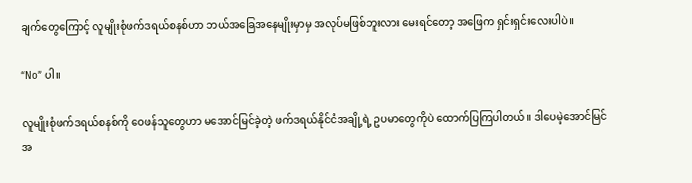ချက်တွေကြောင့် လူမျိုးစုံဖက်ဒရယ်စနစ်ဟာ ဘယ်အခြေအနေမျိုးမှာမှ အလုပ်မဖြစ်ဘူးလား မေးရင်တော့ အဖြေက ရှင်းရှင်းလေးပါပဲ။

“No” ပါ။

လူမျိုးစုံဖက်ဒရယ်စနစ်ကို ဝေဖန်သူတွေဟာ မအောင်မြင်ခဲ့တဲ့ ဖက်ဒရယ်နိုင်ငံအချို့ရဲ့ ဥပမာတွေကိုပဲ ထောက်ပြကြပါတယ်။ ဒါပေမဲ့အောင်မြင်အ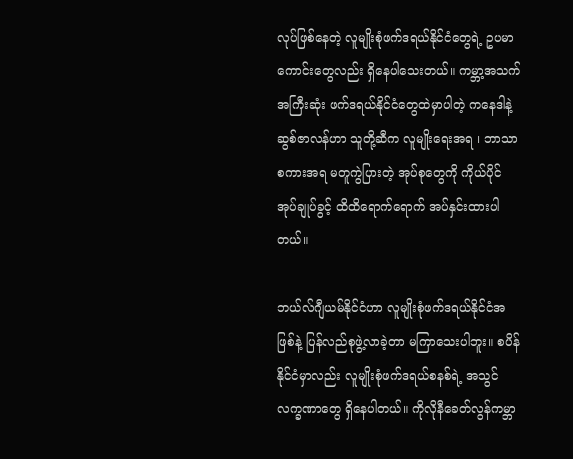လုပ်ဖြစ်နေတဲ့ လူမျိုးစုံဖက်ဒရယ်နိုင်ငံတွေရဲ့ ဥပမာကောင်းတွေလည်း ရှိနေပါသေးတယ်။ ကမ္ဘာ့အသက်အကြီးဆုံး ဖက်ဒရယ်နိုင်ငံတွေထဲမှာပါတဲ့ ကနေဒါနဲ့ ဆွစ်ဇာလန်ဟာ သူတို့ဆီက လူမျိုးရေးအရ ၊ ဘာသာစကားအရ မတူကွဲပြားတဲ့ အုပ်စုတွေကို ကိုယ်ပိုင်အုပ်ချုပ်ခွင့် ထိထိရောက်ရောက် အပ်နှင်းထားပါတယ်။

ဘယ်လ်ဂျီယမ်နိုင်ငံဟာ လူမျိုးစုံဖက်ဒရယ်နိုင်ငံအဖြစ်နဲ့ ပြန်လည်စုဖွဲ့လာခဲ့တာ မကြာသေးပါဘူး။ စပိန်နိုင်ငံမှာလည်း လူမျိုးစုံဖက်ဒရယ်စနစ်ရဲ့ အသွင်လက္ခဏာတွေ ရှိနေပါတယ်။ ကိုလိုနီခေတ်လွန်ကမ္ဘာ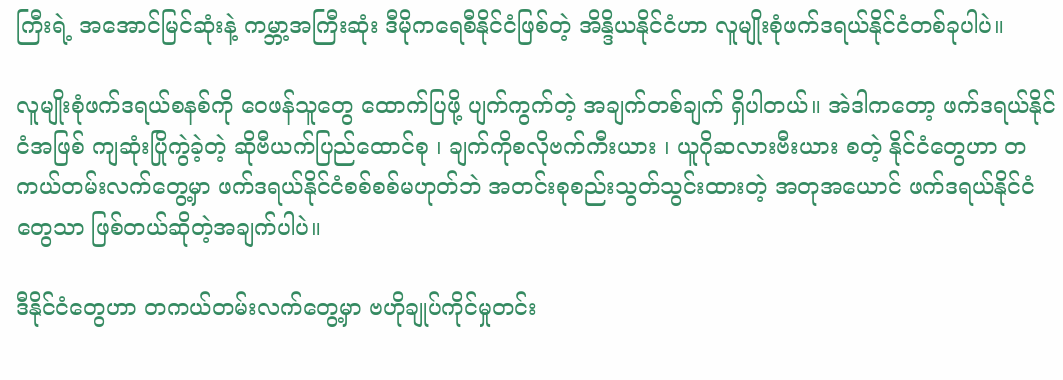ကြီးရဲ့ အအောင်မြင်ဆုံးနဲ့ ကမ္ဘာ့အကြီးဆုံး ဒီမိုကရေစီနိုင်ငံဖြစ်တဲ့ အိန္ဒိယနိုင်ငံဟာ လူမျိုးစုံဖက်ဒရယ်နိုင်ငံတစ်ခုပါပဲ။

လူမျိုးစုံဖက်ဒရယ်စနစ်ကို ဝေဖန်သူတွေ ထောက်ပြဖို့ ပျက်ကွက်တဲ့ အချက်တစ်ချက် ရှိပါတယ်။ အဲဒါကတော့ ဖက်ဒရယ်နိုင်ငံအဖြစ် ကျဆုံးပြိုကွဲခဲ့တဲ့ ဆိုဗီယက်ပြည်ထောင်စု ၊ ချက်ကိုစလိုဗက်ကီးယား ၊ ယူဂိုဆလားဗီးယား စတဲ့ နိုင်ငံတွေဟာ တကယ်တမ်းလက်တွေ့မှာ ဖက်ဒရယ်နိုင်ငံစစ်စစ်မဟုတ်ဘဲ အတင်းစုစည်းသွတ်သွင်းထားတဲ့ အတုအယောင် ဖက်ဒရယ်နိုင်ငံတွေသာ ဖြစ်တယ်ဆိုတဲ့အချက်ပါပဲ။

ဒီနိုင်ငံတွေဟာ တကယ်တမ်းလက်တွေ့မှာ ဗဟိုချုပ်ကိုင်မှုတင်း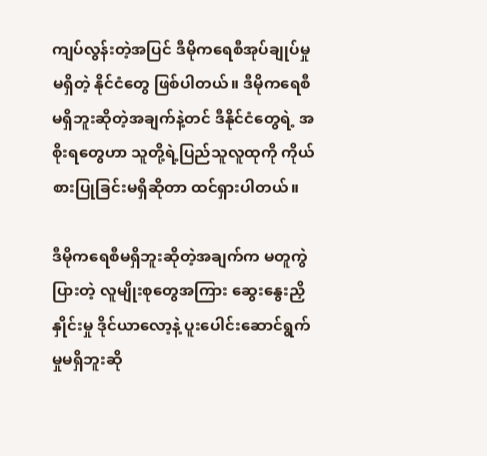ကျပ်လွန်းတဲ့အပြင် ဒီမိုကရေစီအုပ်ချုပ်မှုမရှိတဲ့ နိုင်ငံတွေ ဖြစ်ပါတယ်။ ဒီမိုကရေစီမရှိဘူးဆိုတဲ့အချက်နဲ့တင် ဒီနိုင်ငံတွေရဲ့ အစိုးရတွေဟာ သူတို့ရဲ့ပြည်သူလူထုကို ကိုယ်စားပြုခြင်းမရှိဆိုတာ ထင်ရှားပါတယ်။

ဒီမိုကရေစီမရှိဘူးဆိုတဲ့အချက်က မတူကွဲပြားတဲ့ လူမျိုးစုတွေအကြား ဆွေးနွေးညှိနှိုင်းမှု ဒိုင်ယာလော့နဲ့ ပူးပေါင်းဆောင်ရွက်မှုမရှိဘူးဆို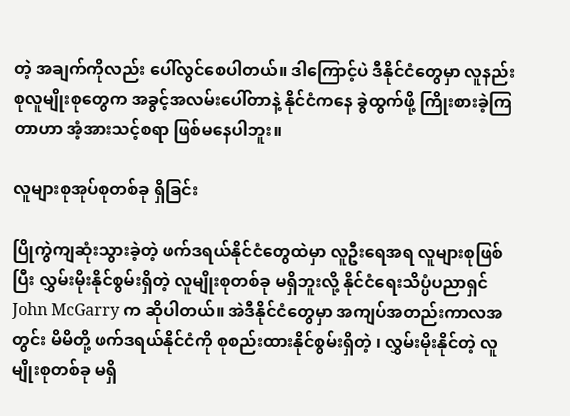တဲ့ အချက်ကိုလည်း ပေါ်လွင်စေပါတယ်။ ဒါကြောင့်ပဲ ဒီနိုင်ငံတွေမှာ လူနည်းစုလူမျိုးစုတွေက အခွင့်အလမ်းပေါ်တာနဲ့ နိုင်ငံကနေ ခွဲထွက်ဖို့ ကြိုးစားခဲ့ကြတာဟာ အံ့အားသင့်စရာ ဖြစ်မနေပါဘူး။

လူများစုအုပ်စုတစ်ခု ရှိခြင်း

ပြိုကွဲကျဆုံးသွားခဲ့တဲ့ ဖက်ဒရယ်နိုင်ငံတွေထဲမှာ လူဦးရေအရ လူများစုဖြစ်ပြီး လွှမ်းမိုးနိုင်စွမ်းရှိတဲ့ လူမျိုးစုတစ်ခု မရှိဘူးလို့ နိုင်ငံရေးသိပ္ပံပညာရှင် John McGarry က ဆိုပါတယ်။ အဲဒီနိုင်ငံတွေမှာ အကျပ်အတည်းကာလအတွင်း မိမိတို့ ဖက်ဒရယ်နိုင်ငံကို စုစည်းထားနိုင်စွမ်းရှိတဲ့ ၊ လွှမ်းမိုးနိုင်တဲ့ လူမျိုးစုတစ်ခု မရှိ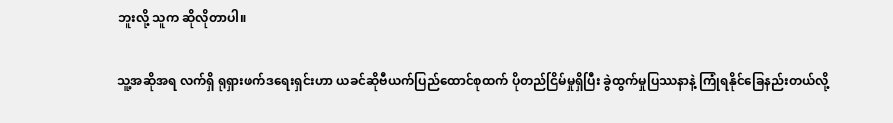ဘူးလို့ သူက ဆိုလိုတာပါ။

သူ့အဆိုအရ လက်ရှိ ရုရှားဖက်ဒရေးရှင်းဟာ ယခင်ဆိုဗီယက်ပြည်ထောင်စုထက် ပိုတည်ငြိမ်မှုရှိပြီး ခွဲထွက်မှုပြဿနာနဲ့ ကြုံရနိုင်ခြေနည်းတယ်လို့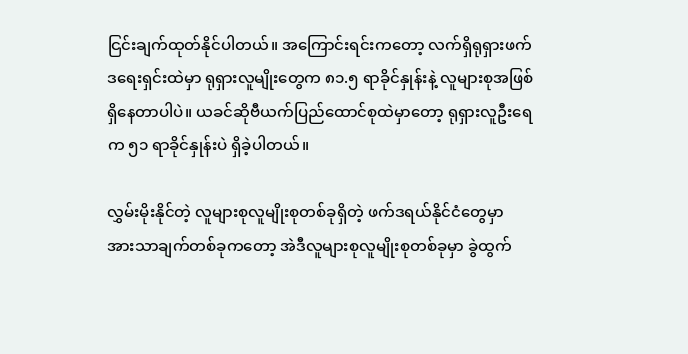ငြင်းချက်ထုတ်နိုင်ပါတယ်။ အကြောင်းရင်းကတော့ လက်ရှိရုရှားဖက်ဒရေးရှင်းထဲမှာ ရုရှားလူမျိုးတွေက ၈၁.၅ ရာခိုင်နှုန်းနဲ့ လူများစုအဖြစ် ရှိနေတာပါပဲ။ ယခင်ဆိုဗီယက်ပြည်ထောင်စုထဲမှာတော့ ရုရှားလူဦးရေက ၅၁ ရာခိုင်နှုန်းပဲ ရှိခဲ့ပါတယ်။

လွှမ်းမိုးနိုင်တဲ့ လူများစုလူမျိုးစုတစ်ခုရှိတဲ့ ဖက်ဒရယ်နိုင်ငံတွေမှာ အားသာချက်တစ်ခုကတော့ အဲဒီလူများစုလူမျိုးစုတစ်ခုမှာ ခွဲထွက်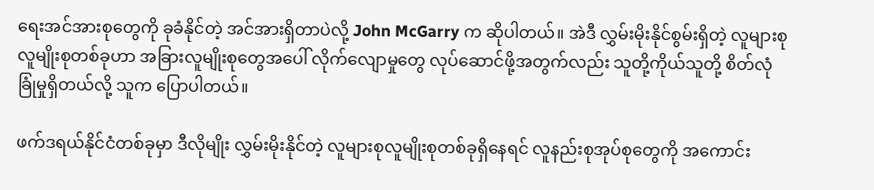ရေးအင်အားစုတွေကို ခုခံနိုင်တဲ့ အင်အားရှိတာပဲလို့ John McGarry က ဆိုပါတယ်။ အဲဒီ လွှမ်းမိုးနိုင်စွမ်းရှိတဲ့ လူများစုလူမျိုးစုတစ်ခုဟာ အခြားလူမျိုးစုတွေအပေါ် လိုက်လျောမှုတွေ လုပ်ဆောင်ဖို့အတွက်လည်း သူတို့ကိုယ်သူတို့ စိတ်လုံခြုံမှုရှိတယ်လို့ သူက ပြောပါတယ်။

ဖက်ဒရယ်နိုင်ငံတစ်ခုမှာ ဒီလိုမျိုး လွှမ်းမိုးနိုင်တဲ့ လူများစုလူမျိုးစုတစ်ခုရှိနေရင် လူနည်းစုအုပ်စုတွေကို အကောင်း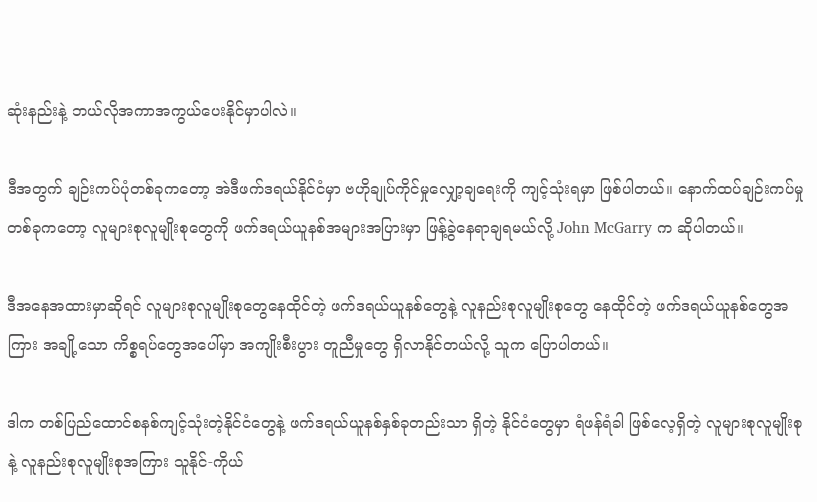ဆုံးနည်းနဲ့ ဘယ်လိုအကာအကွယ်ပေးနိုင်မှာပါလဲ။

ဒီအတွက် ချဉ်းကပ်ပုံတစ်ခုကတော့ အဲဒီဖက်ဒရယ်နိုင်ငံမှာ ဗဟိုချုပ်ကိုင်မှုလျှော့ချရေးကို ကျင့်သုံးရမှာ ဖြစ်ပါတယ်။ နောက်ထပ်ချဉ်းကပ်မှုတစ်ခုကတော့ လူများစုလူမျိုးစုတွေကို ဖက်ဒရယ်ယူနစ်အများအပြားမှာ ဖြန့်ခွဲနေရာချရမယ်လို့ John McGarry က ဆိုပါတယ်။

ဒီအနေအထားမှာဆိုရင် လူများစုလူမျိုးစုတွေနေထိုင်တဲ့ ဖက်ဒရယ်ယူနစ်တွေနဲ့ လူနည်းစုလူမျိုးစုတွေ နေထိုင်တဲ့ ဖက်ဒရယ်ယူနစ်တွေအကြား အချို့သော ကိစ္စရပ်တွေအပေါ်မှာ အကျိုးစီးပွား တူညီမှုတွေ ရှိလာနိုင်တယ်လို့ သူက ပြောပါတယ်။

ဒါက တစ်ပြည်ထောင်စနစ်ကျင့်သုံးတဲ့နိုင်ငံတွေနဲ့ ဖက်ဒရယ်ယူနစ်နှစ်ခုတည်းသာ ရှိတဲ့ နိုင်ငံတွေမှာ ရံဖန်ရံခါ ဖြစ်လေ့ရှိတဲ့ လူများစုလူမျိုးစုနဲ့ လူနည်းစုလူမျိုးစုအကြား သူနိုင်-ကိုယ်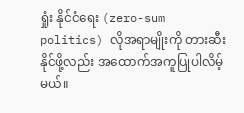ရှုံး နိုင်ငံရေး (zero-sum politics) လိုအရာမျိုးကို တားဆီးနိုင်ဖို့လည်း အထောက်အကူပြုပါလိမ့်မယ်။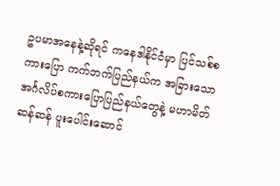ဥပမာအနေနဲ့ဆိုရင် ကနေဒါနိုင်ငံမှာ ပြင်သစ်စကားပြော ကက်ဘက်ပြည်နယ်က အခြားသော အင်္ဂလိပ်စကားပြောပြည်နယ်တွေနဲ့ မဟာမိတ်ဆန်ဆန် ပူးပေါင်းဆောင်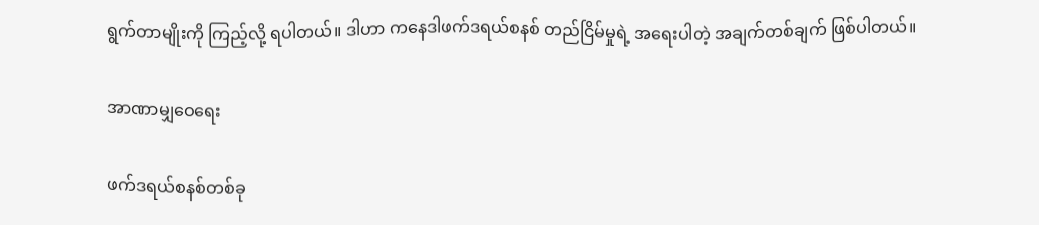ရွက်တာမျိုးကို ကြည့်လို့ ရပါတယ်။ ဒါဟာ ကနေဒါဖက်ဒရယ်စနစ် တည်ငြိမ်မှုရဲ့ အရေးပါတဲ့ အချက်တစ်ချက် ဖြစ်ပါတယ်။

အာဏာမျှဝေရေး

ဖက်ဒရယ်စနစ်တစ်ခု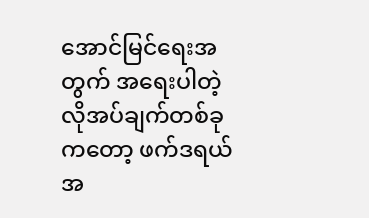အောင်မြင်ရေးအတွက် အရေးပါတဲ့ လိုအပ်ချက်တစ်ခုကတော့ ဖက်ဒရယ်အ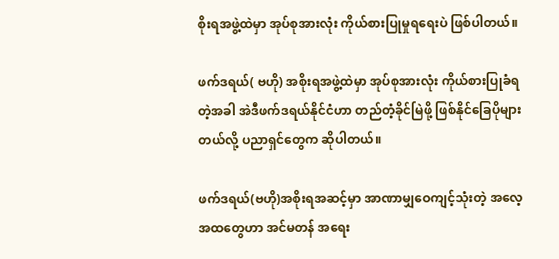စိုးရအဖွဲ့ထဲမှာ အုပ်စုအားလုံး ကိုယ်စားပြုမှုရရေးပဲ ဖြစ်ပါတယ်။

ဖက်ဒရယ်( ဗဟို) အစိုးရအဖွဲ့ထဲမှာ အုပ်စုအားလုံး ကိုယ်စားပြုခံရတဲ့အခါ အဲဒီဖက်ဒရယ်နိုင်ငံဟာ တည်တံ့ခိုင်မြဲဖို့ ဖြစ်နိုင်ခြေပိုများတယ်လို့ ပညာရှင်တွေက ဆိုပါတယ်။

ဖက်ဒရယ်(ဗဟို)အစိုးရအဆင့်မှာ အာဏာမျှဝေကျင့်သုံးတဲ့ အလေ့အထတွေဟာ အင်မတန် အရေး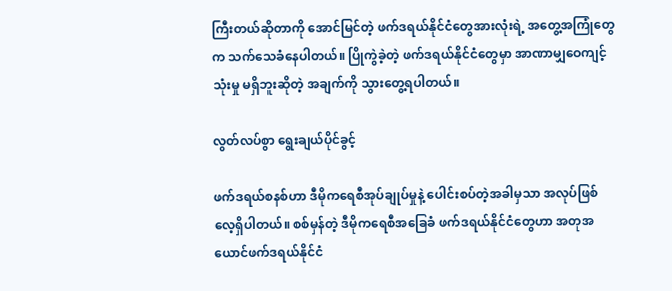ကြီးတယ်ဆိုတာကို အောင်မြင်တဲ့ ဖက်ဒရယ်နိုင်ငံတွေအားလုံးရဲ့ အတွေ့အကြုံတွေက သက်သေခံနေပါတယ်။ ပြိုကွဲခဲ့တဲ့ ဖက်ဒရယ်နိုင်ငံတွေမှာ အာဏာမျှဝေကျင့်သုံးမှု မရှိဘူးဆိုတဲ့ အချက်ကို သွားတွေ့ရပါတယ်။

လွတ်လပ်စွာ ရွေးချယ်ပိုင်ခွင့်

ဖက်ဒရယ်စနစ်ဟာ ဒီမိုကရေစီအုပ်ချုပ်မှုနဲ့ ပေါင်းစပ်တဲ့အခါမှသာ အလုပ်ဖြစ်လေ့ရှိပါတယ်။ စစ်မှန်တဲ့ ဒီမိုကရေစီအခြေခံ ဖက်ဒရယ်နိုင်ငံတွေဟာ အတုအယောင်ဖက်ဒရယ်နိုင်ငံ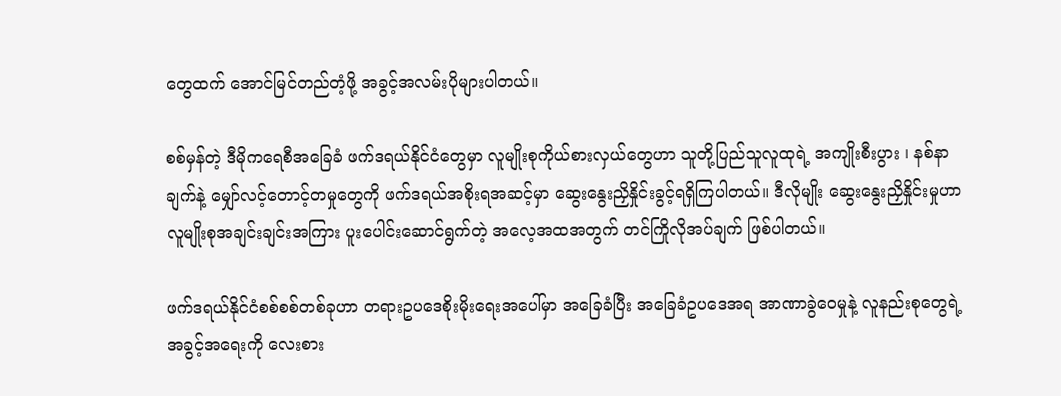တွေထက် အောင်မြင်တည်တံ့ဖို့ အခွင့်အလမ်းပိုများပါတယ်။

စစ်မှန်တဲ့ ဒီမိုကရေစီအခြေခံ ဖက်ဒရယ်နိုင်ငံတွေမှာ လူမျိုးစုကိုယ်စားလှယ်တွေဟာ သူတို့ပြည်သူလူထုရဲ့ အကျိုးစီးပွား ၊ နစ်နာချက်နဲ့ မျှော်လင့်တောင့်တမှုတွေကို ဖက်ဒရယ်အစိုးရအဆင့်မှာ ဆွေးနွေးညှိနှိုင်းခွင့်ရရှိကြပါတယ်။ ဒီလိုမျိုး ဆွေးနွေးညှိနှိုင်းမှုဟာ လူမျိုးစုအချင်းချင်းအကြား ပူးပေါင်းဆောင်ရွက်တဲ့ အလေ့အထအတွက် တင်ကြိုလိုအပ်ချက် ဖြစ်ပါတယ်။

ဖက်ဒရယ်နိုင်ငံစစ်စစ်တစ်ခုဟာ တရားဥပဒေစိုးမိုးရေးအပေါ်မှာ အခြေခံပြီး အခြေခံဥပဒေအရ အာဏာခွဲဝေမှုနဲ့ လူနည်းစုတွေရဲ့ အခွင့်အရေးကို လေးစား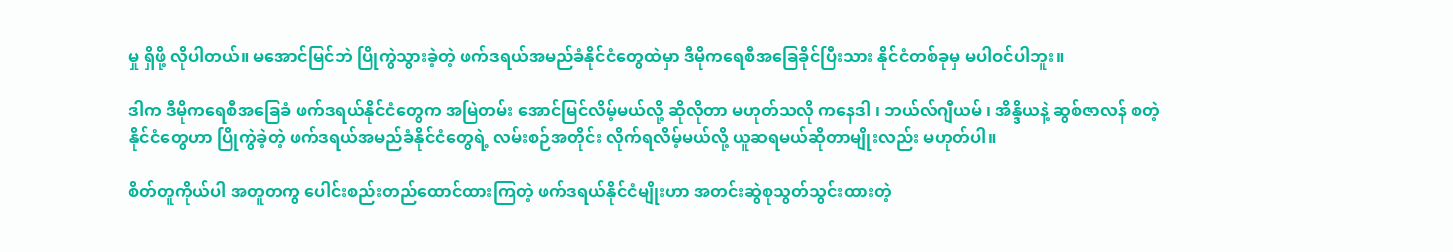မှု ရှိဖို့ လိုပါတယ်။ မအောင်မြင်ဘဲ ပြိုကွဲသွားခဲ့တဲ့ ဖက်ဒရယ်အမည်ခံနိုင်ငံတွေထဲမှာ ဒီမိုကရေစီအခြေခိုင်ပြီးသား နိုင်ငံတစ်ခုမှ မပါဝင်ပါဘူး။

ဒါက ဒီမိုကရေစီအခြေခံ ဖက်ဒရယ်နိုင်ငံတွေက အမြဲတမ်း အောင်မြင်လိမ့်မယ်လို့ ဆိုလိုတာ မဟုတ်သလို ကနေဒါ ၊ ဘယ်လ်ဂျီယမ် ၊ အိန္ဒိယနဲ့ ဆွစ်ဇာလန် စတဲ့ နိုင်ငံတွေဟာ ပြိုကွဲခဲ့တဲ့ ဖက်ဒရယ်အမည်ခံနိုင်ငံတွေရဲ့ လမ်းစဉ်အတိုင်း လိုက်ရလိမ့်မယ်လို့ ယူဆရမယ်ဆိုတာမျိုးလည်း မဟုတ်ပါ။

စိတ်တူကိုယ်ပါ အတူတကွ ပေါင်းစည်းတည်ထောင်ထားကြတဲ့ ဖက်ဒရယ်နိုင်ငံမျိုးဟာ အတင်းဆွဲစုသွတ်သွင်းထားတဲ့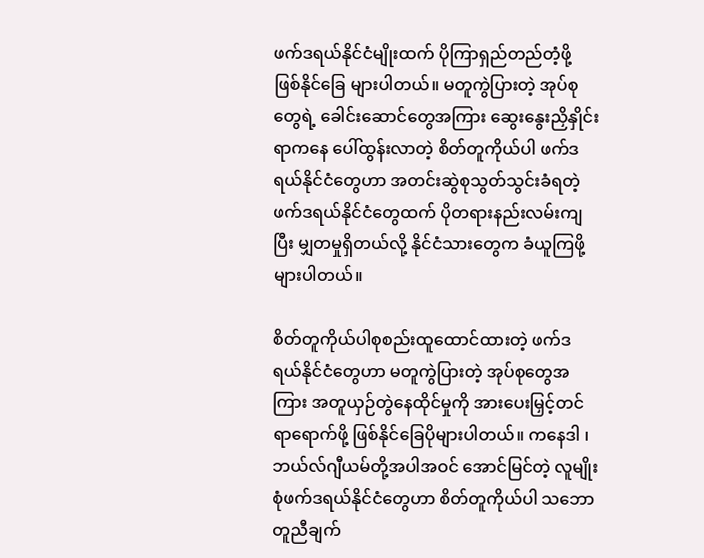ဖက်ဒရယ်နိုင်ငံမျိုးထက် ပိုကြာရှည်တည်တံ့ဖို့ ဖြစ်နိုင်ခြေ များပါတယ်။ မတူကွဲပြားတဲ့ အုပ်စုတွေရဲ့ ခေါင်းဆောင်တွေအကြား ဆွေးနွေးညှိနှိုင်းရာကနေ ပေါ်ထွန်းလာတဲ့ စိတ်တူကိုယ်ပါ ဖက်ဒရယ်နိုင်ငံတွေဟာ အတင်းဆွဲစုသွတ်သွင်းခံရတဲ့ ဖက်ဒရယ်နိုင်ငံတွေထက် ပိုတရားနည်းလမ်းကျပြီး မျှတမှုရှိတယ်လို့ နိုင်ငံသားတွေက ခံယူကြဖို့ များပါတယ်။

စိတ်တူကိုယ်ပါစုစည်းထူထောင်ထားတဲ့ ဖက်ဒရယ်နိုင်ငံတွေဟာ မတူကွဲပြားတဲ့ အုပ်စုတွေအကြား အတူယှဉ်တွဲနေထိုင်မှုကို အားပေးမြှင့်တင်ရာရောက်ဖို့ ဖြစ်နိုင်ခြေပိုများပါတယ်။ ကနေဒါ ၊ ဘယ်လ်ဂျီယမ်တို့အပါအဝင် အောင်မြင်တဲ့ လူမျိုးစုံဖက်ဒရယ်နိုင်ငံတွေဟာ စိတ်တူကိုယ်ပါ သဘောတူညီချက်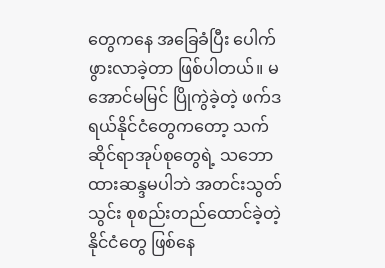တွေကနေ အခြေခံပြီး ပေါက်ဖွားလာခဲ့တာ ဖြစ်ပါတယ်။ မအောင်မမြင် ပြိုကွဲခဲ့တဲ့ ဖက်ဒရယ်နိုင်ငံတွေကတော့ သက်ဆိုင်ရာအုပ်စုတွေရဲ့ သဘောထားဆန္ဒမပါဘဲ အတင်းသွတ်သွင်း စုစည်းတည်ထောင်ခဲ့တဲ့ နိုင်ငံတွေ ဖြစ်နေ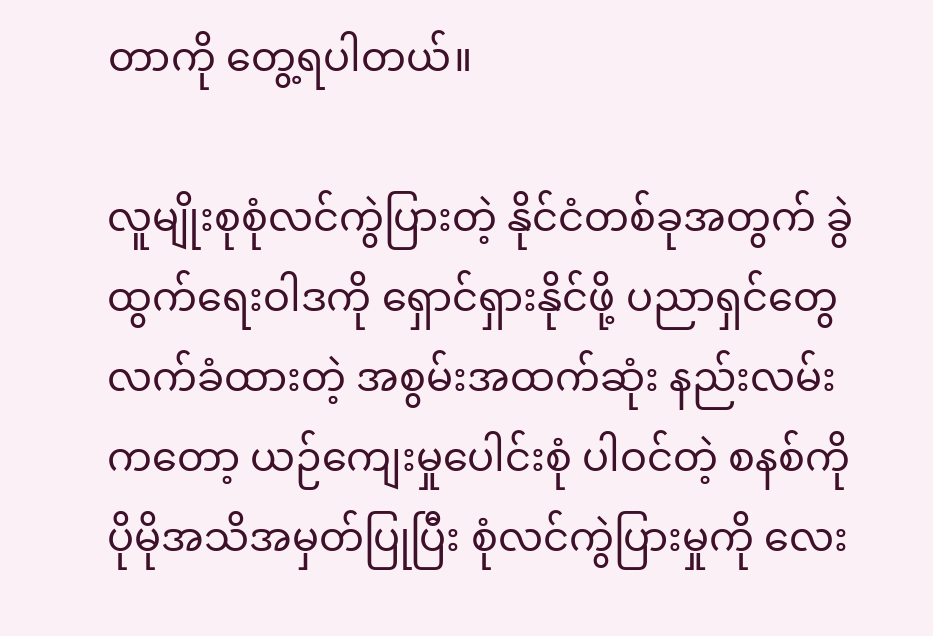တာကို တွေ့ရပါတယ်။

လူမျိုးစုစုံလင်ကွဲပြားတဲ့ နိုင်ငံတစ်ခုအတွက် ခွဲထွက်ရေးဝါဒကို ရှောင်ရှားနိုင်ဖို့ ပညာရှင်တွေ လက်ခံထားတဲ့ အစွမ်းအထက်ဆုံး နည်းလမ်းကတော့ ယဉ်ကျေးမှုပေါင်းစုံ ပါဝင်တဲ့ စနစ်ကို ပိုမိုအသိအမှတ်ပြုပြီး စုံလင်ကွဲပြားမှုကို လေး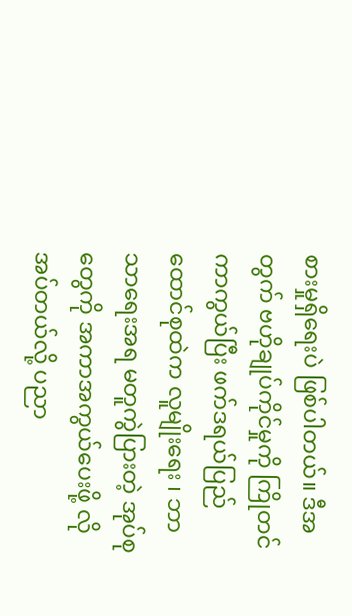စားမှုရှိရေးပဲ ဖြစ်ပါတယ်။ ဒီအတွက် ဗဟိုချုပ်ကိုင်မှုကို ကြိုတင်ကာကွယ်ပြီး ဖက်ဒရယ်ပြည်ထောင်စုထဲက လူမျိုးရေး ၊ ဘာသာရေးအရ မတူကွဲပြားတဲ့ အုပ်စုတွေကို အကာအကွယ်ပေးဖို့ လိုအပ်တယ်လို့ ပညာ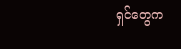ရှင်တွေက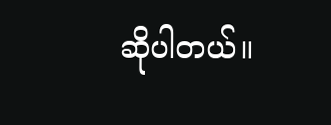ဆိုပါတယ်။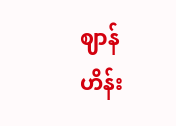ဈာန်ဟိန်း